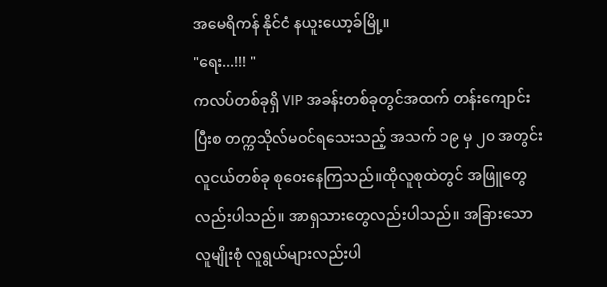အမေရိကန် နိုင်ငံ နယူးယော့ခ်မြို့။
"ရေး...!!! "
ကလပ်တစ်ခုရှိ VIP အခန်းတစ်ခုတွင်အထက် တန်းကျောင်းပြီးစ တက္ကသိုလ်မဝင်ရသေးသည့် အသက် ၁၉ မှ ၂၀ အတွင်း လူငယ်တစ်ခု စုဝေးနေကြသည်။ထိုလူစုထဲတွင် အဖြူတွေလည်းပါသည်။ အာရှသားတွေလည်းပါသည်။ အခြားသော လူမျိုးစုံ လူရွယ်များလည်းပါ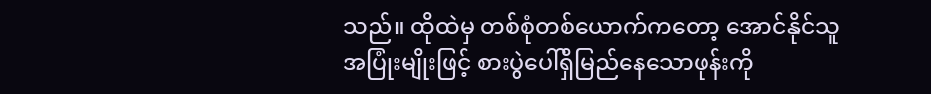သည်။ ထိုထဲမှ တစ်စုံတစ်ယောက်ကတော့ အောင်နိုင်သူအပြုံးမျိုးဖြင့် စားပွဲပေါ်ရှိမြည်နေသောဖုန်းကို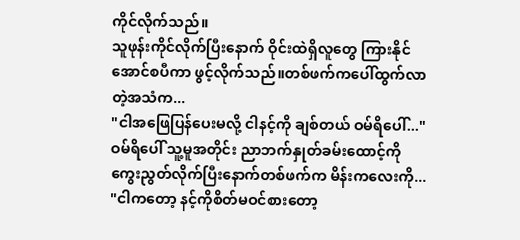ကိုင်လိုက်သည်။
သူဖုန်းကိုင်လိုက်ပြီးနောက် ဝိုင်းထဲရှိလူတွေ ကြားနိုင်အောင်စပီကာ ဖွင့်လိုက်သည်။တစ်ဖက်ကပေါ်ထွက်လာတဲ့အသံက...
"ငါအဖြေပြန်ပေးမလို့ ငါနင့်ကို ချစ်တယ် ဝမ်ရိပေါ်..."
ဝမ်ရိပေါ် သူ့မူအတိုင်း ညာဘက်နှုတ်ခမ်းထောင့်ကို ကွေးညွတ်လိုက်ပြီးနောက်တစ်ဖက်က မိန်းကလေးကို...
"ငါကတော့ နင့်ကိုစိတ်မဝင်စားတော့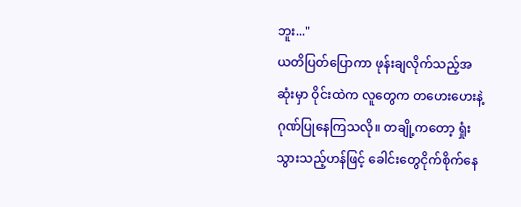ဘူး..."
ယတိပြတ်ပြောကာ ဖုန်းချလိုက်သည့်အဆုံးမှာ ဝိုင်းထဲက လူတွေက တဟေးဟေးနဲ့ ဂုဏ်ပြုနေကြသလို။ တချို့ကတော့ ရှုံးသွားသည့်ဟန်ဖြင့် ခေါင်းတွေငိုက်စိုက်နေ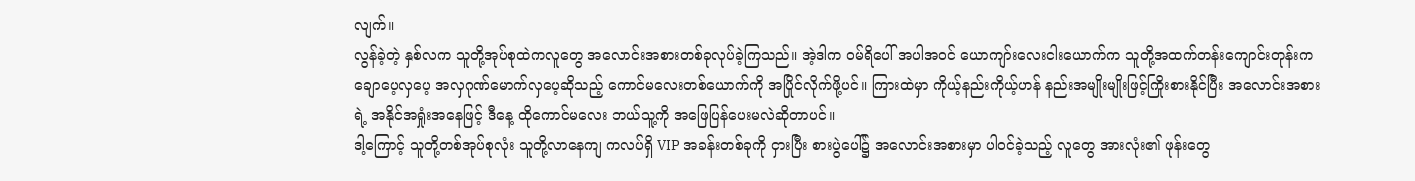လျက်။
လွန်ခဲ့တဲ့ နှစ်လက သူတို့အုပ်စုထဲကလူတွေ အလောင်းအစားတစ်ခုလုပ်ခဲ့ကြသည်။ အဲ့ဒါက ဝမ်ရိပေါ် အပါအဝင် ယောကျာ်းလေးငါးယောက်က သူတို့အထက်တန်းကျောင်းတုန်းက ချောပေ့လှပေ့ အလှဂုဏ်မောက်လှပေ့ဆိုသည့် ကောင်မလေးတစ်ယောက်ကို အပြိုင်လိုက်ဖို့ပင်။ ကြားထဲမှာ ကိုယ့်နည်းကိုယ့်ဟန် နည်းအမျိုးမျိုးဖြင့်ကြိုးစားနိုင်ပြီး အလောင်းအစားရဲ့ အနိုင်အရှုံးအနေဖြင့် ဒီနေ့ ထိုကောင်မလေး ဘယ်သူ့ကို အဖြေပြန်ပေးမလဲဆိုတာပင်။
ဒါ့ကြောင့် သူတို့တစ်အုပ်စုလုံး သူတို့လာနေကျ ကလပ်ရှိ VIP အခန်းတစ်ခုကို ငှားပြီး စားပွဲပေါ်၌ အလောင်းအစားမှာ ပါဝင်ခဲ့သည့် လူတွေ အားလုံး၏ ဖုန်းတွေ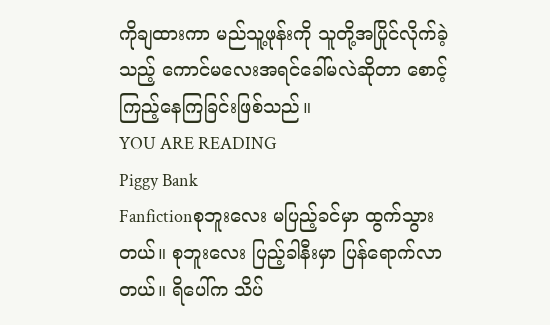ကိုချထားကာ မည်သူ့ဖုန်းကို သူတို့အပြိုင်လိုက်ခဲ့သည့် ကောင်မလေးအရင်ခေါ်မလဲဆိုတာ စောင့်ကြည့်နေကြခြင်းဖြစ်သည်။
YOU ARE READING
Piggy Bank
Fanfictionစုဘူးလေး မပြည့်ခင်မှာ ထွက်သွားတယ်။ စုဘူးလေး ပြည့်ခါနီးမှာ ပြန်ရောက်လာတယ်။ ရိပေါ်က သိပ်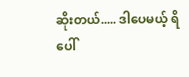ဆိုးတယ်..... ဒါပေမယ့် ရိပေါ်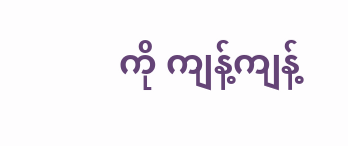ကို ကျန့်ကျန့်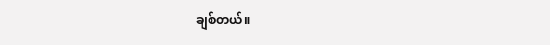ချစ်တယ်။